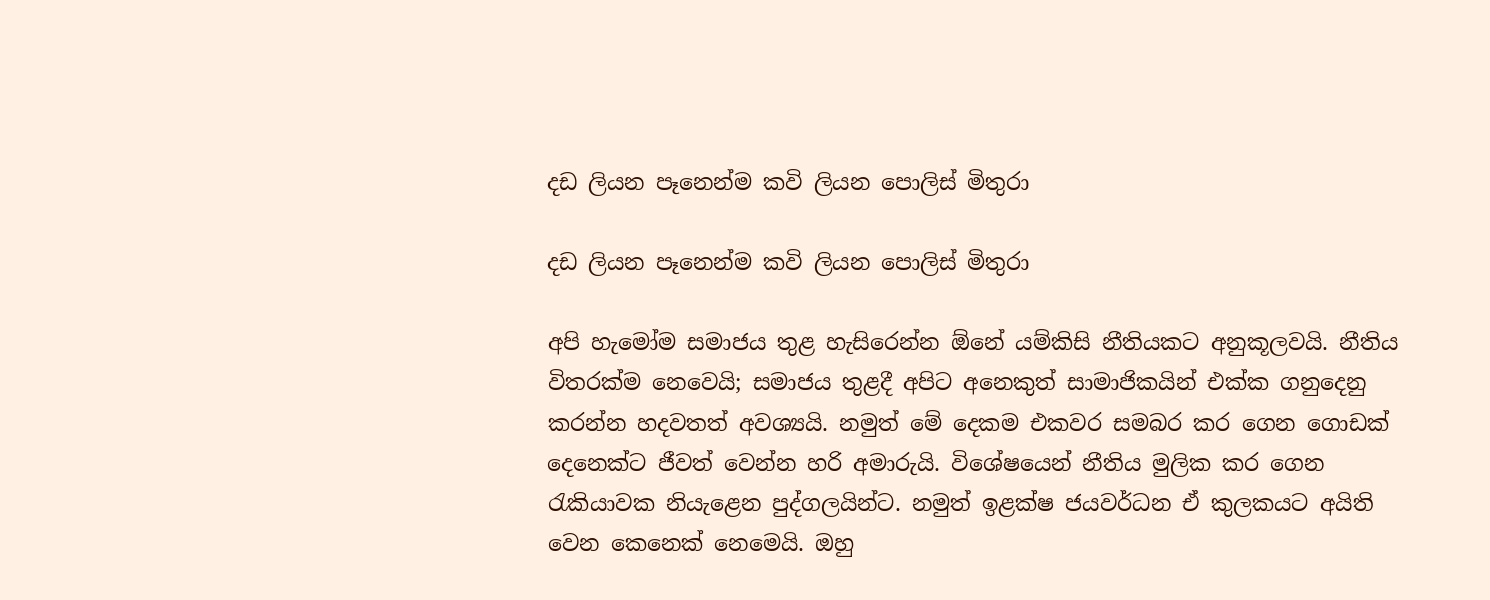දඩ ලියන පෑනෙන්ම කවි ලියන පොලිස් මිතුරා

දඩ ලියන පෑනෙන්ම කවි ලියන පොලිස් මිතුරා

අපි හැමෝම සමාජය තුළ හැසිරෙන්න ඕනේ යම්කිසි නීතියකට අනුකූලවයි. නීතිය විතරක්ම නෙවෙයි; සමාජය තුළදී අපිට අනෙකුත් සාමාජිකයින් එක්ක ගනුදෙනු කරන්න හදවතත් අවශ්‍යයි. නමුත් මේ දෙකම එකවර සමබර කර ගෙන ගොඩක් දෙනෙක්ට ජීවත් වෙන්න හරි අමාරුයි. විශේෂයෙන් නීතිය මුලික කර ගෙන රැකියාවක නියැළෙන පුද්ගලයින්ට. නමුත් ඉළක්ෂ ජයවර්ධන ඒ කුලකයට අයිති වෙන කෙනෙක් නෙමෙයි. ඔහු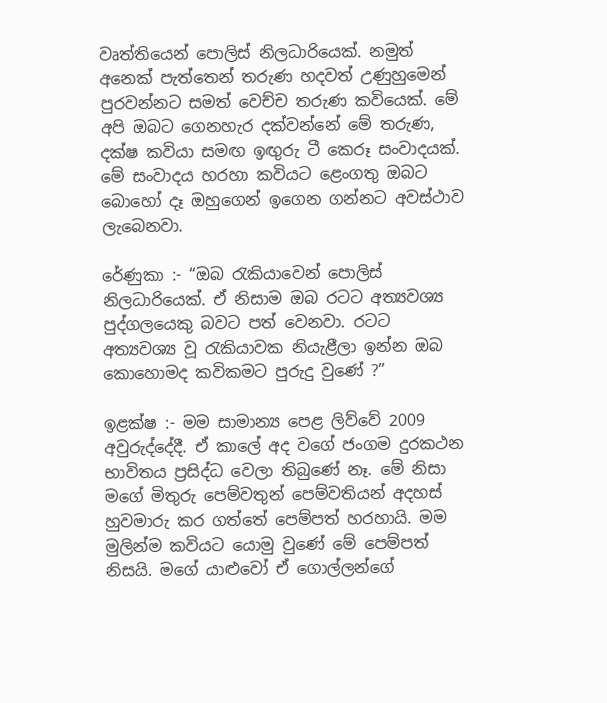වෘත්තියෙන් පොලිස් නිලධාරියෙක්. නමුත් අනෙක් පැත්තෙන් තරුණ හදවත් උණුහුමෙන් පුරවන්නට සමත් වෙච්ච තරුණ කවියෙක්. මේ අපි ඔබට ගෙනහැර දක්වන්නේ මේ තරුණ, දක්ෂ කවියා සමඟ ඉඟුරු ටී කෙරූ සංවාදයක්. මේ සංවාදය හරහා කවියට ළෙංගතු ඔබට බොහෝ දෑ ඔහුගෙන් ඉගෙන ගන්නට අවස්ථාව ලැබෙනවා.

රේණුකා :- “ඔබ රැකියාවෙන් පොලිස් නිලධාරියෙක්. ඒ නිසාම ඔබ රටට අත්‍යවශ්‍ය පුද්ගලයෙකු බවට පත් වෙනවා. රටට අත්‍යවශ්‍ය වූ රැකියාවක නියැළීලා ඉන්න ඔබ කොහොමද කවිකමට පුරුදු වුණේ ?”

ඉළක්ෂ :- මම සාමාන්‍ය පෙළ ලිව්වේ 2009 අවුරුද්දේදී. ඒ කාලේ අද වගේ ජංගම දුරකථන භාවිතය ප්‍රසිද්ධ වෙලා තිබුණේ නෑ. මේ නිසා මගේ මිතුරු පෙම්වතුන් පෙම්වතියන් අදහස් හුවමාරු කර ගත්තේ පෙම්පත් හරහායි. මම මුලින්ම කවියට යොමු වුණේ මේ පෙම්පත් නිසයි. මගේ යාළුවෝ ඒ ගොල්ලන්ගේ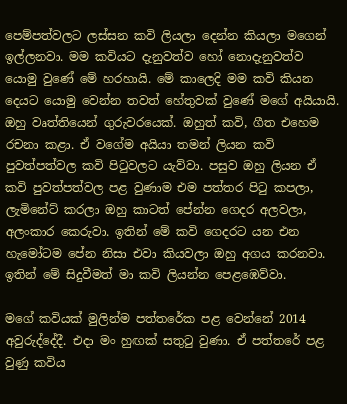පෙම්පත්වලට ලස්සන කවි ලියලා දෙන්න කියලා මගෙන් ඉල්ලනවා. මම කවියට දැනුවත්ව හෝ නොදැනුවත්ව යොමු වුණේ මේ හරහායි. මේ කාලෙදි මම කවි කියන දෙයට යොමු වෙන්න තවත් හේතුවක් වුණේ මගේ අයියායි. ඔහු වෘත්තියෙන් ගුරුවරයෙක්. ඔහුත් කවි, ගීත එහෙම රචනා කළා. ඒ වගේම අයියා තමන් ලියන කවි පුවත්පත්වල කවි පිටුවලට යැව්වා. පසුව ඔහු ලියන ඒ කවි පුවත්පත්වල පළ වුණාම එම පත්තර පිටු කපලා, ලැමිනේට් කරලා ඔහු කාටත් පේන්න ගෙදර අලවලා, අලංකාර කෙරුවා. ඉතින් මේ කවි ගෙදරට යන එන හැමෝටම පේන නිසා එවා කියවලා ඔහු අගය කරනවා. ඉතින් මේ සිදුවීමත් මා කවි ලියන්න පෙළඹෙව්වා.

මගේ කවියක් මුලින්ම පත්තරේක පළ වෙන්නේ 2014 අවුරුද්දේදී. එදා මං හුඟක් සතුටු වුණා. ඒ පත්තරේ පළ වුණු කවිය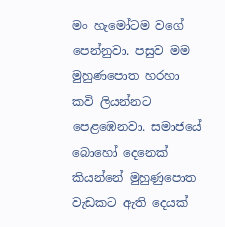මං හැමෝටම වගේ පෙන්නුවා. පසුව මම මුහුණපොත හරහා කවි ලියන්නට පෙළඹෙනවා. සමාජයේ බොහෝ දෙනෙක් කියන්නේ මුහුණුපොත වැඩකට ඇති දෙයක්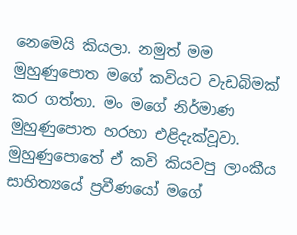නෙමෙයි කියලා. නමුත් මම මුහුණුපොත මගේ කවියට වැඩබිමක් කර ගත්තා. මං මගේ නිර්මාණ මුහුණුපොත හරහා එළිදැක්වූවා. මුහුණුපොතේ ඒ කවි කියවපු ලාංකීය සාහිත්‍යයේ ප්‍රවීණයෝ මගේ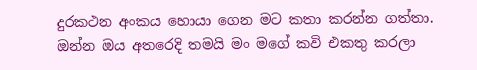දුරකථන අංකය හොයා ගෙන මට කතා කරන්න ගත්තා. ඔන්න ඔය අතරෙදි තමයි මං මගේ කවි එකතු කරලා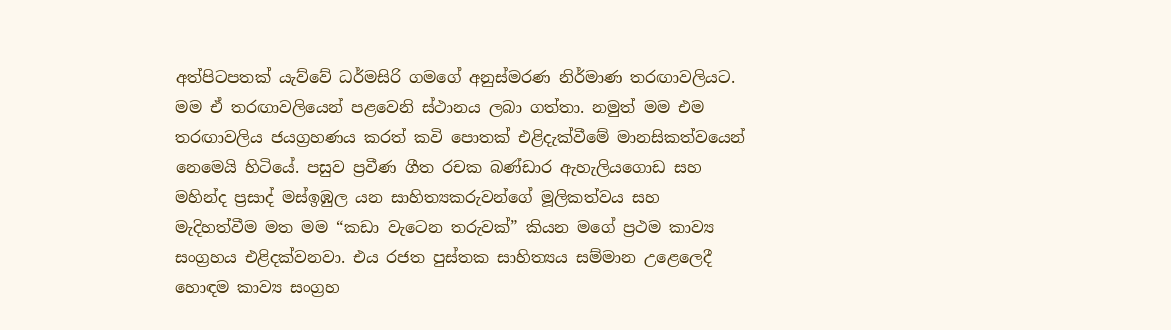අත්පිටපතක් යැව්වේ ධර්මසිරි ගමගේ අනුස්මරණ නිර්මාණ තරඟාවලියට. මම ඒ තරඟාවලියෙන් පළවෙනි ස්ථානය ලබා ගත්තා. නමුත් මම එම තරඟාවලිය ජයග්‍රහණය කරත් කවි පොතක් එළිදැක්වීමේ මානසිකත්වයෙන් නෙමෙයි හිටියේ. පසුව ප්‍රවීණ ගීත රචක බණ්ඩාර ඇහැලියගොඩ සහ මහින්ද ප්‍රසාද් මස්ඉඹුල යන සාහිත්‍යකරුවන්ගේ මූලිකත්වය සහ මැදිහත්වීම මත මම “කඩා වැටෙන තරුවක්” කියන මගේ ප්‍රථම කාව්‍ය සංග්‍රහය එළිදක්වනවා. එය රජත පුස්තක සාහිත්‍යය සම්මාන උළෙලෙදී හොඳම කාව්‍ය සංග්‍රහ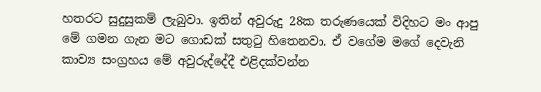හතරට සුදුසුකම් ලැබුවා. ඉතින් අවුරුදු 28ක තරුණයෙක් විදිහට මං ආපු මේ ගමන ගැන මට ගොඩක් සතුටු හිතෙනවා. ඒ වගේම මගේ දෙවැනි කාව්‍ය සංග්‍රහය මේ අවුරුද්දේදී එළිදක්වන්න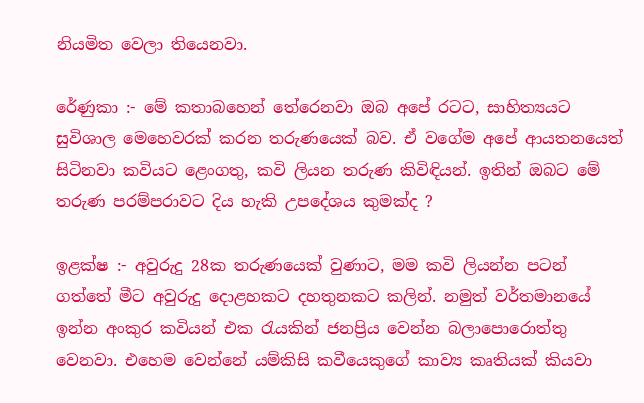නියමිත වෙලා තියෙනවා.

රේණුකා :- මේ කතාබහෙන් තේරෙනවා ඔබ අපේ රටට, සාහිත්‍යයට සුවිශාල මෙහෙවරක් කරන තරුණයෙක් බව. ඒ වගේම අපේ ආයතනයෙත් සිටිනවා කවියට ළෙංගතු, කවි ලියන තරුණ කිවිඳියන්. ඉතින් ඔබට මේ තරුණ පරම්පරාවට දිය හැකි උපදේශය කුමක්ද ?

ඉළක්ෂ :- අවුරුදු 28ක තරුණයෙක් වුණාට, මම කවි ලියන්න පටන් ගත්තේ මීට අවුරුදු දොළහකට දහතුනකට කලින්. නමුත් වර්තමානයේ ඉන්න අංකුර කවියන් එක රැයකින් ජනප්‍රිය වෙන්න බලාපොරොත්තු වෙනවා. එහෙම වෙන්නේ යම්කිසි කවීයෙකුගේ කාව්‍ය කෘතියක් කියවා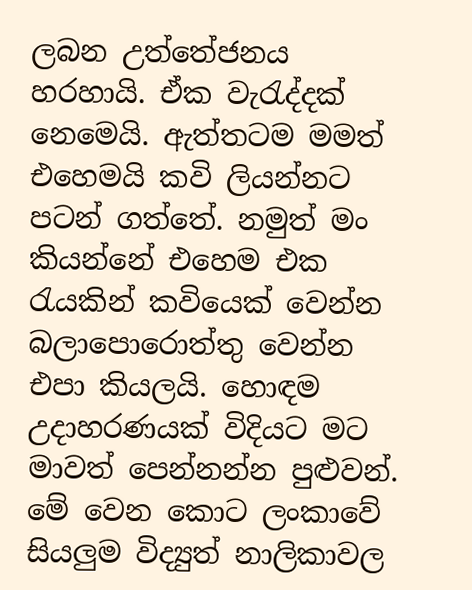ලබන උත්තේජනය හරහායි. ඒක වැරැද්දක් නෙමෙයි. ඇත්තටම මමත් එහෙමයි කවි ලියන්නට පටන් ගත්තේ. නමුත් මං කියන්නේ එහෙම එක රැයකින් කවියෙක් වෙන්න බලාපොරොත්තු වෙන්න එපා කියලයි. හොඳම උදාහරණයක් විදියට මට මාවත් පෙන්නන්න පුළුවන්. මේ වෙන කොට ලංකාවේ සියලුම විද්‍යුත් නාලිකාවල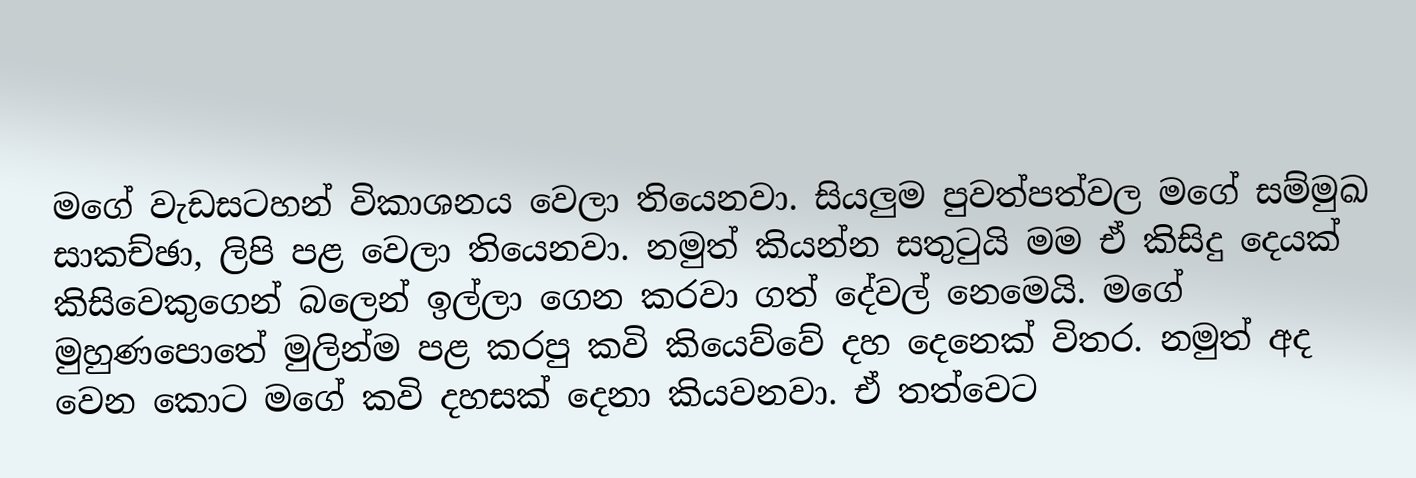මගේ වැඩසටහන් විකාශනය වෙලා තියෙනවා. සියලුම පුවත්පත්වල මගේ සම්මුඛ සාකච්ඡා, ලිපි පළ වෙලා තියෙනවා. නමුත් කියන්න සතුටුයි මම ඒ කිසිදු දෙයක් කිසිවෙකුගෙන් බලෙන් ඉල්ලා ගෙන කරවා ගත් දේවල් නෙමෙයි. මගේ මුහුණපොතේ මුලින්ම පළ කරපු කවි කියෙව්වේ දහ දෙනෙක් විතර. නමුත් අද වෙන කොට මගේ කවි දහසක් දෙනා කියවනවා. ඒ තත්වෙට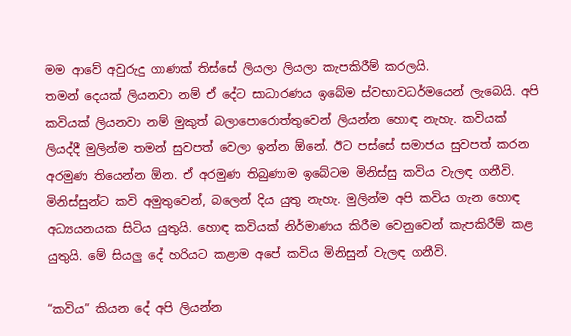මම ආවේ අවුරුදු ගාණක් තිස්සේ ලියලා ලියලා කැපකිරීම් කරලයි.
තමන් දෙයක් ලියනවා නම් ඒ දේට සාධාරණය ඉබේම ස්වභාවධර්මයෙන් ලැබෙයි. අපි කවියක් ලියනවා නම් මුකුත් බලාපොරොත්තුවෙන් ලියන්න හොඳ නැහැ. කවියක් ලියද්දී මුලින්ම තමන් සුවපත් වෙලා ඉන්න ඕනේ. ඊට පස්සේ සමාජය සුවපත් කරන අරමුණ තියෙන්න ඕන. ඒ අරමුණ තිබුණාම ඉබේටම මිනිස්සු කවිය වැලඳ ගනීවි. මිනිස්සුන්ට කවි අමුතුවෙන්, බලෙන් දිය යුතු නැහැ. මුලින්ම අපි කවිය ගැන හොඳ අධ්‍යයනයක සිටිය යුතුයි. හොඳ කවියක් නිර්මාණය කිරීම වෙනුවෙන් කැපකිරීම් කළ යුතුයි. මේ සියලු දේ හරියට කළාම අපේ කවිය මිනිසුන් වැලඳ ගනීවි.

“කවිය” කියන දේ අපි ලියන්න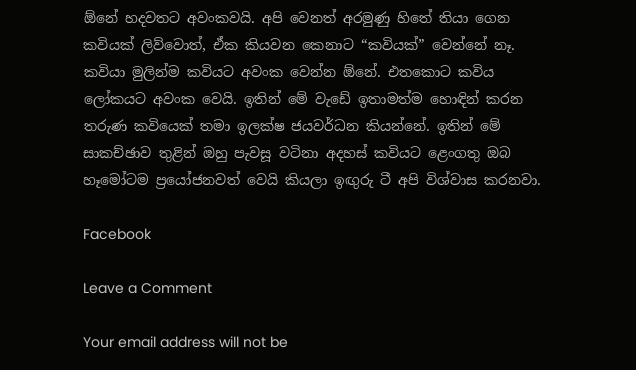ඕනේ හදවතට අවංකවයි. අපි වෙනත් අරමුණු හිතේ තියා ගෙන කවියක් ලිව්වොත්, ඒක කියවන කෙනාට “කවියක්” වෙන්නේ නෑ. කවියා මුලින්ම කවියට අවංක වෙන්න ඕනේ. එතකොට කවිය ලෝකයට අවංක වෙයි. ඉතින් මේ වැඩේ ඉතාමත්ම හොඳින් කරන තරුණ කවියෙක් තමා ඉලක්ෂ ජයවර්ධන කියන්නේ. ඉතින් මේ සාකච්ඡාව තුළින් ඔහු පැවසූ වටිනා අදහස් කවියට ළෙංගතු ඔබ හෑමෝටම ප්‍රයෝජනවත් වෙයි කියලා ඉඟුරු ටී අපි විශ්වාස කරනවා.

Facebook

Leave a Comment

Your email address will not be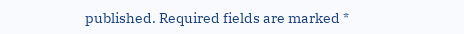published. Required fields are marked *